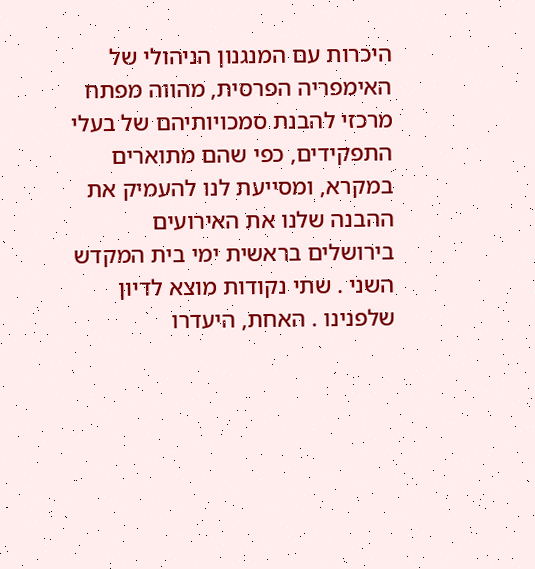היכרות עם המנגנון הניהולי של האימפריה הפרסית, מהווה מפתח מרכזי להבנת סמכויותיהם של בעלי התפקידים, כפי שהם מתוארים במקרא, ומסייעת לנו להעמיק את ההבנה שלנו את האירועים בירושלים בראשית ימי בית המקדש השני . שתי נקודות מוצא לדיון שלפנינו . האחת, היעדרו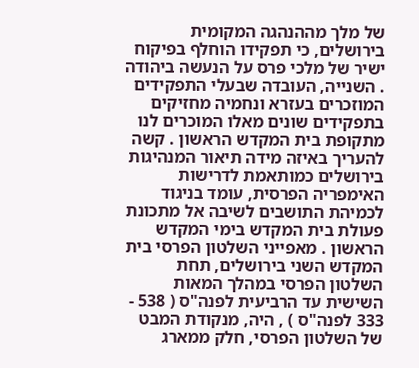של מלך מההנהגה המקומית בירושלים, כי תפקידו הוחלף בפיקוח ישיר של מלכי פרס על הנעשה ביהודה . השנייה, העובדה שבעלי התפקידים המוזכרים בעזרא ונחמיה מחזיקים בתפקידים שונים מאלו המוכרים לנו מתקופת בית המקדש הראשון . קשה להעריך באיזה מידה תיאור המנהיגות בירושלים כמותאמת לדרישות האימפריה הפרסית, עומד בניגוד לכמיהת התושבים לשיבה אל מתכונת פעולת בית המקדש בימי המקדש הראשון . מאפייני השלטון הפרסי בית המקדש השני בירושלים, תחת השלטון הפרסי במהלך המאות השישית עד הרביעית לפנה"ס ( 538 - 333 לפנה"ס ) , היה, מנקודת המבט של השלטון הפרסי, חלק ממארג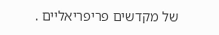של מקדשים פריפריאליים .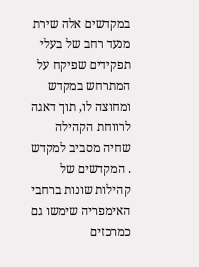במקדשים אלה שירת מנעד רחב של בעלי תפקידים שפיקח על המתרחש במקדש ומחוצה לו, תוך דאגה לרווחת הקהילה שחיה מסביב למקדש . המקדשים של קהילות שונות ברחבי האימפריה שימשו גם כמרכזים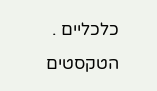כלכליים . הטקסטים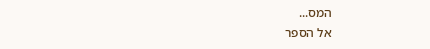המס...
אל הספר